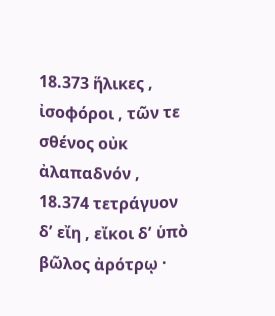18.373 ἥλικες , ἰσοφόροι , τῶν τε σθένος οὐκ ἀλαπαδνόν ,
18.374 τετράγυον δʹ εἴη , εἴκοι δʹ ὑπὸ βῶλος ἀρότρῳ ·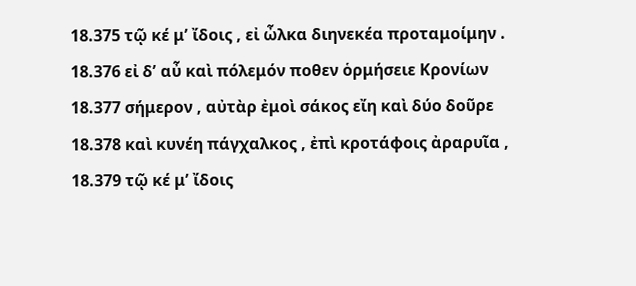18.375 τῷ κέ μʹ ἴδοις , εἰ ὦλκα διηνεκέα προταμοίμην .
18.376 εἰ δʹ αὖ καὶ πόλεμόν ποθεν ὁρμήσειε Κρονίων
18.377 σήμερον , αὐτὰρ ἐμοὶ σάκος εἴη καὶ δύο δοῦρε
18.378 καὶ κυνέη πάγχαλκος , ἐπὶ κροτάφοις ἀραρυῖα ,
18.379 τῷ κέ μʹ ἴδοις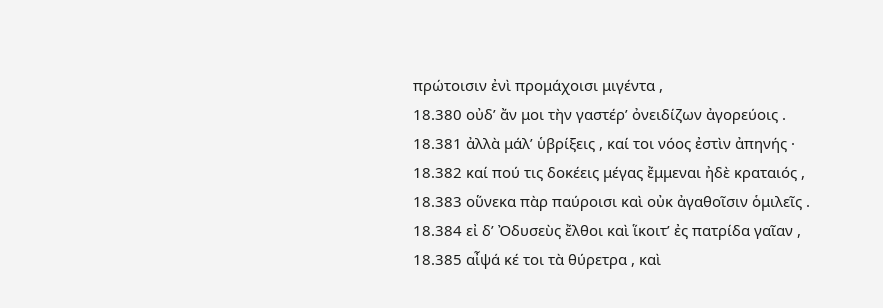πρώτοισιν ἐνὶ προμάχοισι μιγέντα ,
18.380 οὐδʹ ἄν μοι τὴν γαστέρʹ ὀνειδίζων ἀγορεύοις .
18.381 ἀλλὰ μάλʹ ὑβρίξεις , καί τοι νόος ἐστὶν ἀπηνής ·
18.382 καί πού τις δοκέεις μέγας ἔμμεναι ἠδὲ κραταιός ,
18.383 οὕνεκα πὰρ παύροισι καὶ οὐκ ἀγαθοῖσιν ὁμιλεῖς .
18.384 εἰ δʹ Ὀδυσεὺς ἔλθοι καὶ ἵκοιτʹ ἐς πατρίδα γαῖαν ,
18.385 αἶψά κέ τοι τὰ θύρετρα , καὶ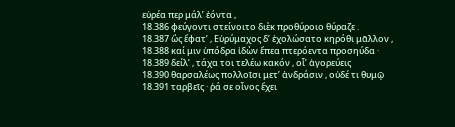εὐρέα περ μάλʹ ἐόντα ,
18.386 φεύγοντι στείνοιτο διὲκ προθύροιο θύραζε .
18.387 ὣς ἔφατʹ , Εὐρύμαχος δʹ ἐχολώσατο κηρόθι μᾶλλον ,
18.388 καί μιν ὑπόδρα ἰδὼν ἔπεα πτερόεντα προσηύδα ·
18.389 δείλʹ , τάχα τοι τελέω κακόν , οἷʹ ἀγορεύεις
18.390 θαρσαλέως πολλοῖσι μετʹ ἀνδράσιν , οὐδέ τι θυμῷ
18.391 ταρβεῖς · ῥά σε οἶνος ἔχει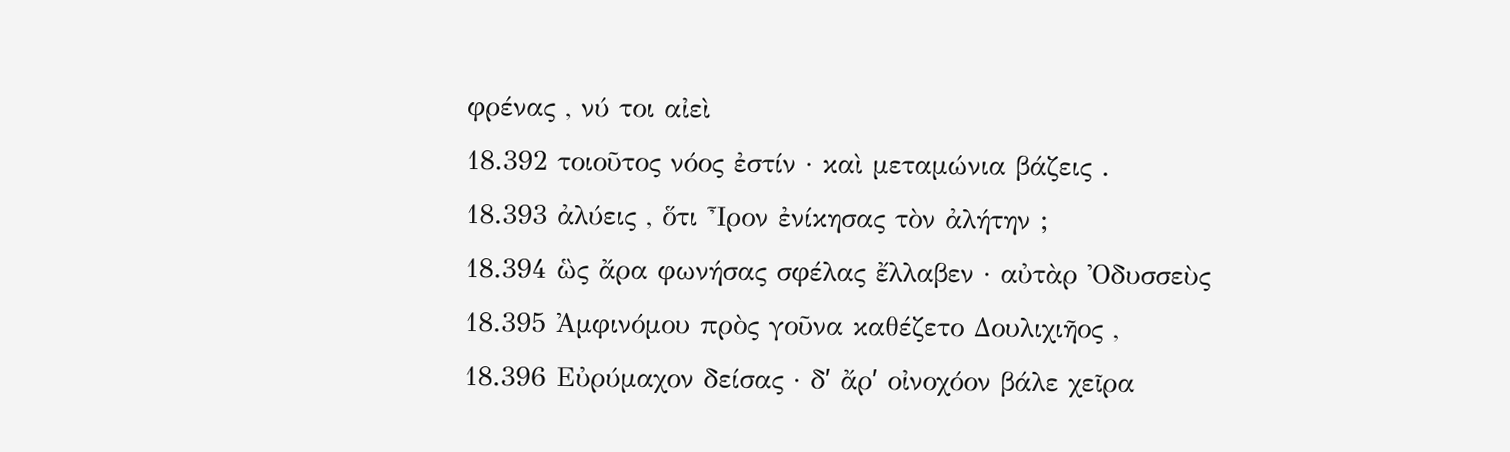φρένας , νύ τοι αἰεὶ
18.392 τοιοῦτος νόος ἐστίν · καὶ μεταμώνια βάζεις .
18.393 ἀλύεις , ὅτι Ἶρον ἐνίκησας τὸν ἀλήτην ;
18.394 ὣς ἄρα φωνήσας σφέλας ἔλλαβεν · αὐτὰρ Ὀδυσσεὺς
18.395 Ἀμφινόμου πρὸς γοῦνα καθέζετο Δουλιχιῆος ,
18.396 Εὐρύμαχον δείσας · δʹ ἄρʹ οἰνοχόον βάλε χεῖρα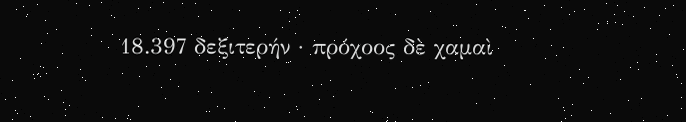18.397 δεξιτερήν · πρόχοος δὲ χαμαὶ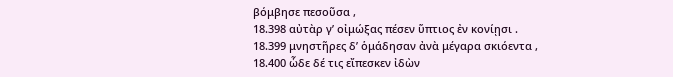βόμβησε πεσοῦσα ,
18.398 αὐτὰρ γʹ οἰμώξας πέσεν ὕπτιος ἐν κονίῃσι .
18.399 μνηστῆρες δʹ ὁμάδησαν ἀνὰ μέγαρα σκιόεντα ,
18.400 ὧδε δέ τις εἴπεσκεν ἰδὼν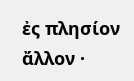ἐς πλησίον ἄλλον ·